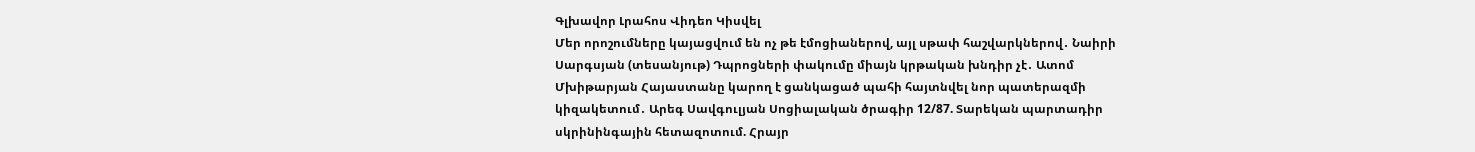Գլխավոր Լրահոս Վիդեո Կիսվել
Մեր որոշումները կայացվում են ոչ թե էմոցիաներով, այլ սթափ հաշվարկներով․ Նաիրի Սարգսյան (տեսանյութ) Դպրոցների փակումը միայն կրթական խնդիր չէ․ Ատոմ Մխիթարյան Հայաստանը կարող է ցանկացած պահի հայտնվել նոր պատերազմի կիզակետում․ Արեգ Սավգուլյան Սոցիալական ծրագիր 12/87. Տարեկան պարտադիր սկրինինգային հետազոտում. Հրայր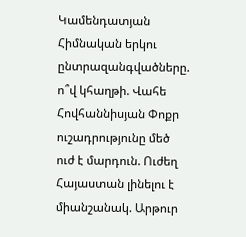Կամենդատյան Հիմնական երկու ընտրազանգվածները. ո՞վ կհաղթի. Վահե Հովհաննիսյան Փոքր ուշադրությունը մեծ ուժ է մարդուն. Ուժեղ Հայաստան լինելու է միանշանակ. Արթուր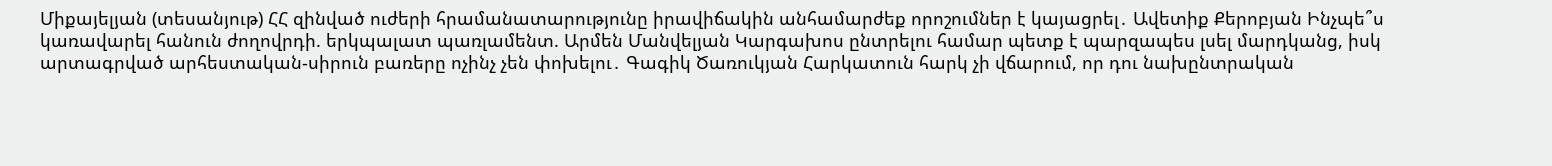Միքայելյան (տեսանյութ) ՀՀ զինված ուժերի հրամանատարությունը իրավիճակին անհամարժեք որոշումներ է կայացրել․ Ավետիք Քերոբյան Ինչպե՞ս կառավարել հանուն ժողովրդի. երկպալատ պառլամենտ. Արմեն Մանվելյան Կարգախոս ընտրելու համար պետք է պարզապես լսել մարդկանց, իսկ արտագրված արհեստական-սիրուն բառերը ոչինչ չեն փոխելու․ Գագիկ Ծառուկյան Հարկատուն հարկ չի վճարում, որ դու նախընտրական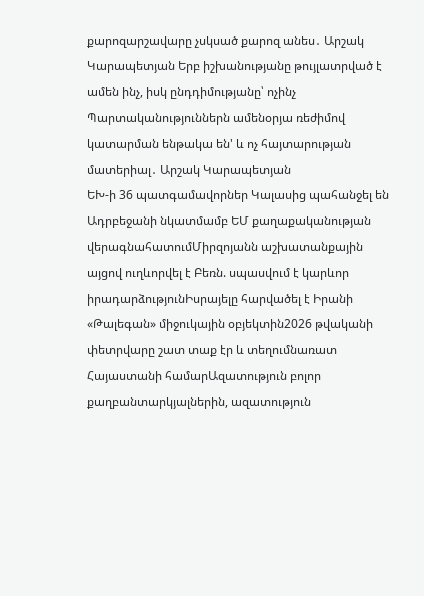քարոզարշավարը չսկսած քարոզ անես․ Արշակ Կարապետյան Երբ իշխանությանը թույլատրված է ամեն ինչ, իսկ ընդդիմությանը՝ ոչինչ Պարտականություններն ամենօրյա ռեժիմով կատարման ենթակա են' և ոչ հայտարության մատերիալ․ Արշակ Կարապետյան
ԵԽ-ի 36 պատգամավորներ Կալասից պահանջել են Ադրբեջանի նկատմամբ ԵՄ քաղաքականության վերագնահատումՄիրզոյանն աշխատանքային այցով ուղևորվել է Բեռն. սպասվում է կարևոր իրադարձությունԻսրայելը հարվածել է Իրանի «Թալեգան» միջուկային օբյեկտին2026 թվականի փետրվարը շատ տաք էր և տեղումնառատ Հայաստանի համարԱզատություն բոլոր քաղբանտարկյալներին, ազատություն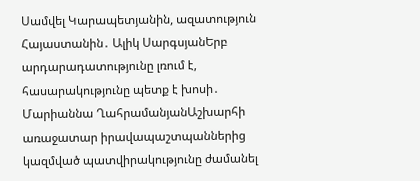Սամվել Կարապետյանին, ազատություն Հայաստանին․ Ալիկ ՍարգսյանԵրբ արդարադատությունը լռում է, հասարակությունը պետք է խոսի․ Մարիաննա ՂահրամանյանԱշխարհի առաջատար իրավապաշտպաններից կազմված պատվիրակությունը ժամանել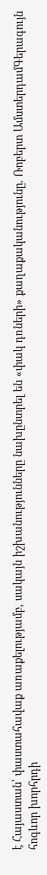է Հայաստան՝ փաստահավաք առաքելությամբ, սակայն իշխանությունները նախընտրել են «փակ դռների» քաղաքականությունը. Ռոբերտ ԱմստերդամԳերագույն հոգևոր խորհրդի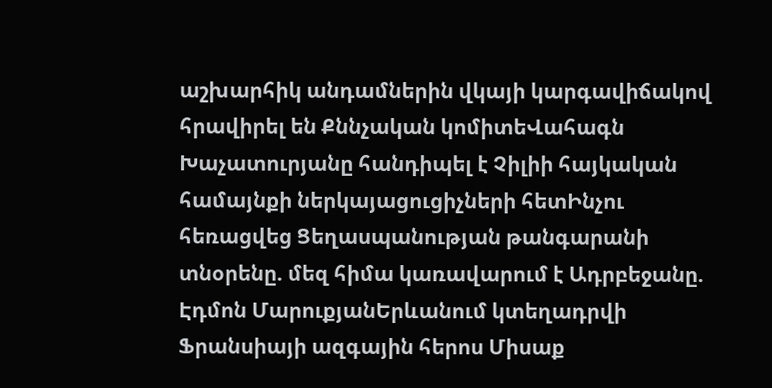աշխարհիկ անդամներին վկայի կարգավիճակով հրավիրել են Քննչական կոմիտեՎահագն Խաչատուրյանը հանդիպել է Չիլիի հայկական համայնքի ներկայացուցիչների հետԻնչու հեռացվեց Ցեղասպանության թանգարանի տնօրենը. մեզ հիմա կառավարում է Ադրբեջանը. Էդմոն ՄարուքյանԵրևանում կտեղադրվի Ֆրանսիայի ազգային հերոս Միսաք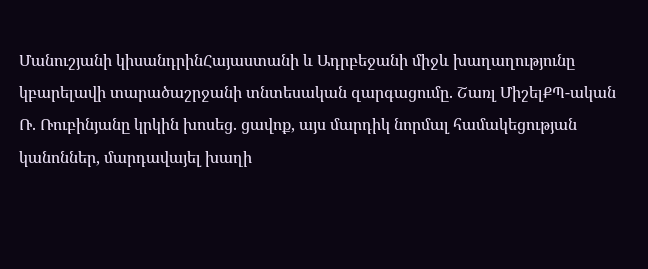Մանուշյանի կիսանդրինՀայաստանի և Ադրբեջանի միջև խաղաղությունը կբարելավի տարածաշրջանի տնտեսական զարգացումը. Շառլ ՄիշելՔՊ-ական Ռ. Ռուբինյանը կրկին խոսեց. ցավոք, այս մարդիկ նորմալ համակեցության կանոններ, մարդավայել խաղի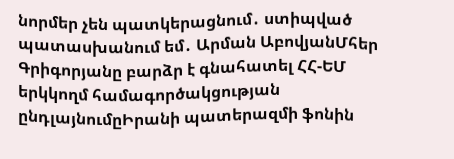նորմեր չեն պատկերացնում․ ստիպված պատասխանում եմ․ Արման ԱբովյանՄհեր Գրիգորյանը բարձր է գնահատել ՀՀ-ԵՄ երկկողմ համագործակցության ընդլայնումըԻրանի պատերազմի ֆոնին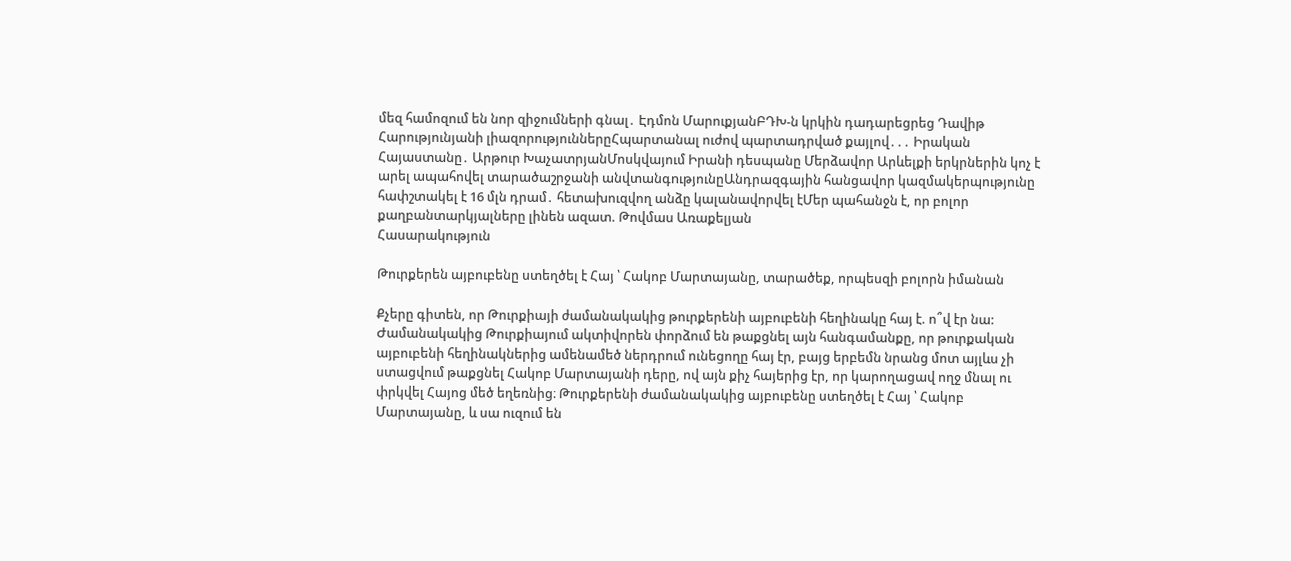մեզ համոզում են նոր զիջումների գնալ․ Էդմոն ՄարուքյանԲԴԽ-ն կրկին դադարեցրեց Դավիթ Հարությունյանի լիազորություններըՀպարտանալ ուժով պարտադրված քայլով․․․ Իրական Հայաստանը․ Արթուր ԽաչատրյանՄոսկվայում Իրանի դեսպանը Մերձավոր Արևելքի երկրներին կոչ է արել ապահովել տարածաշրջանի անվտանգnւթյունըԱնդրազգային հանցավոր կազմակերպությունը հափշտակել է 16 մլն դրամ․ հետախուզվող անձը կալանավորվել էՄեր պահանջն է, որ բոլոր քաղբանտարկյալները լինեն ազատ. Թովմաս Առաքելյան
Հասարակություն

Թուրքերեն այբուբենը ստեղծել է Հայ ՝ Հակոբ Մարտայանը, տարածեք, որպեսզի բոլորն իմանան

Քչերը գիտեն, որ Թուրքիայի ժամանակակից թուրքերենի այբուբենի հեղինակը հայ է. ո՞վ էր նա: Ժամանակակից Թուրքիայում ակտիվորեն փորձում են թաքցնել այն հանգամանքը, որ թուրքական այբուբենի հեղինակներից ամենամեծ ներդրում ունեցողը հայ էր, բայց երբեմն նրանց մոտ այլևս չի ստացվում թաքցնել Հակոբ Մարտայանի դերը, ով այն քիչ հայերից էր, որ կարողացավ ողջ մնալ ու փրկվել Հայոց մեծ եղեռնից։ Թուրքերենի ժամանակակից այբուբենը ստեղծել է Հայ ՝ Հակոբ Մարտայանը, և սա ուզում են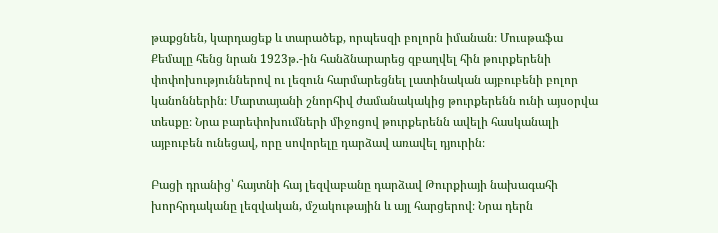թաքցնեն, կարդացեք և տարածեք, որպեսզի բոլորն իմանան։ Մուսթաֆա Քեմալը հենց նրան 1923թ.-ին հանձնարարեց զբաղվել հին թուրքերենի փոփոխություններով ու լեզուն հարմարեցնել լատինական այբուբենի բոլոր կանոններին։ Մարտայանի շնորհիվ ժամանակակից թուրքերենն ունի այսօրվա տեսքը։ Նրա բարեփոխումների միջոցով թուրքերենն ավելի հասկանալի այբուբեն ունեցավ, որը սովորելը դարձավ առավել դյուրին։

Բացի դրանից՝ հայտնի հայ լեզվաբանը դարձավ Թուրքիայի նախագահի խորհրդականը լեզվական, մշակութային և այլ հարցերով։ Նրա դերն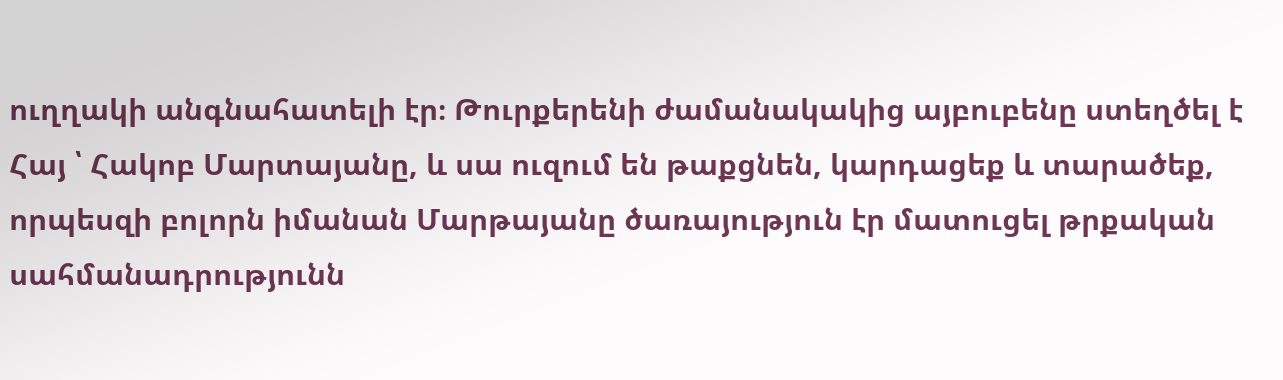ուղղակի անգնահատելի էր։ Թուրքերենի ժամանակակից այբուբենը ստեղծել է Հայ ՝ Հակոբ Մարտայանը, և սա ուզում են թաքցնեն, կարդացեք և տարածեք, որպեսզի բոլորն իմանան Մարթայանը ծառայություն էր մատուցել թրքական սահմանադրությունն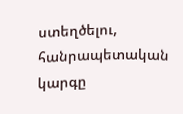ստեղծելու, հանրապետական կարգը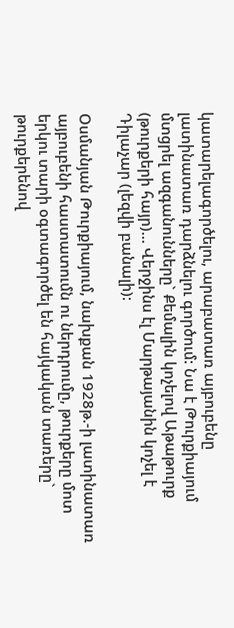կատարելագործելու, արաբատառ այբուբենը լատինատառ դարձնելու գործում: Նա է Թուրքիայում մտցրել ազգանունները` Քեմալին կոչելով Աթաթուրք (թուրքերի հայր)… Վերջինս էլ Մարթայանին կոչել է Դիլաչար (լեզվի բանալի):

Օսմանյան Թուրքիայում, նախքան 1928թ.-ի լատինատառ այբուբենի հաստատումն ու ներդրումը, թուրքերը մոտ երկու տարի օգտագործել են հայկական տառերը` թուրքերենով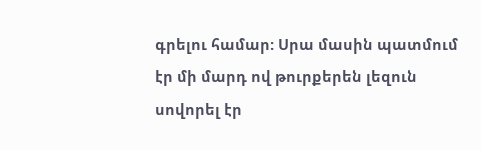գրելու համար: Սրա մասին պատմում էր մի մարդ ով թուրքերեն լեզուն սովորել էր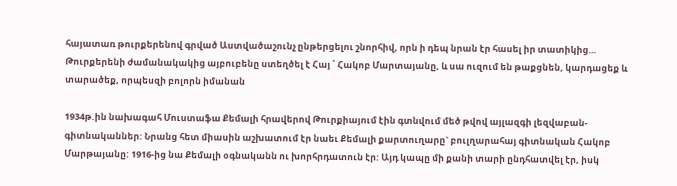հայատառ թուրքերենով գրված Աստվածաշունչ ընթերցելու շնորհիվ, որն ի դեպ նրան էր հասել իր տատիկից… Թուրքերենի ժամանակակից այբուբենը ստեղծել է Հայ ՝ Հակոբ Մարտայանը, և սա ուզում են թաքցնեն, կարդացեք և տարածեք, որպեսզի բոլորն իմանան

1934թ.ին նախագահ Մուստաֆա Քեմալի հրավերով Թուրքիայում էին գտնվում մեծ թվով այլազգի լեզվաբան-գիտնականներ: Նրանց հետ միասին աշխատում էր նաեւ Քեմալի քարտուղարը` բուլղարահայ գիտնական Հակոբ Մարթայանը: 1916-ից նա Քեմալի օգնականն ու խորհրդատուն էր: Այդ կապը մի քանի տարի ընդհատվել էր, իսկ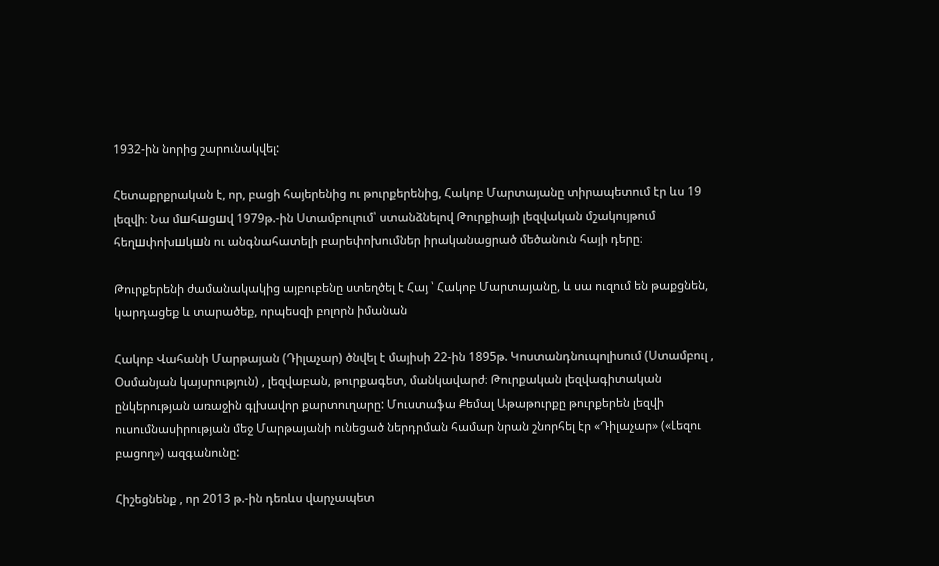1932-ին նորից շարունակվել:

Հետաքրքրական է, որ, բացի հայերենից ու թուրքերենից, Հակոբ Մարտայանը տիրապետում էր ևս 19 լեզվի։ Նա մшհшցшվ 1979թ.-ին Ստամբուլում՝ ստանձնելով Թուրքիայի լեզվական մշակույթում հեղшփոխшկшն ու անգնահատելի բարեփոխումներ իրականացրած մեծանուն հայի դերը։

Թուրքերենի ժամանակակից այբուբենը ստեղծել է Հայ ՝ Հակոբ Մարտայանը, և սա ուզում են թաքցնեն, կարդացեք և տարածեք, որպեսզի բոլորն իմանան

Հակոբ Վահանի Մարթայան (Դիլաչար) ծնվել է մայիսի 22-ին 1895թ. Կոստանդնուպոլիսում (Ստամբուլ , Օսմանյան կայսրություն) , լեզվաբան, թուրքագետ, մանկավարժ։ Թուրքական լեզվագիտական ընկերության առաջին գլխավոր քարտուղարը: Մուստաֆա Քեմալ Աթաթուրքը թուրքերեն լեզվի ուսումնասիրության մեջ Մարթայանի ունեցած ներդրման համար նրան շնորհել էր «Դիլաչար» («Լեզու բացող») ազգանունը:

Հիշեցնենք , որ 2013 թ.-ին դեռևս վարչապետ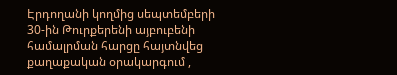Էրդողանի կողմից սեպտեմբերի 30-ին Թուրքերենի այբուբենի համալրման հարցը հայտնվեց քաղաքական օրակարգում ,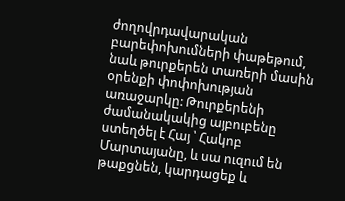ժողովրդավարական բարեփոխումների փաթեթում, նաև թուրքերեն տառերի մասին օրենքի փոփոխության առաջարկը: Թուրքերենի ժամանակակից այբուբենը ստեղծել է Հայ ՝ Հակոբ Մարտայանը, և սա ուզում են թաքցնեն, կարդացեք և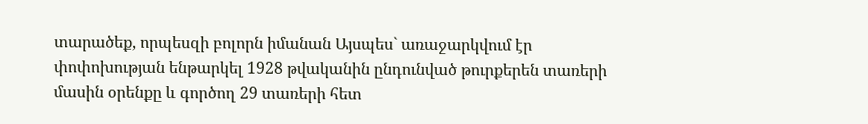տարածեք, որպեսզի բոլորն իմանան Այսպես` առաջարկվում էր փոփոխության ենթարկել 1928 թվականին ընդունված թուրքերեն տառերի մասին օրենքը և գործող 29 տառերի հետ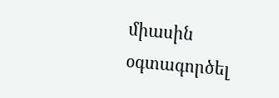միասին օգտագործել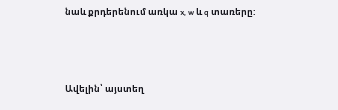նաև քրդերենում առկա x, w և q տառերը:



Ավելին՝ այստեղ